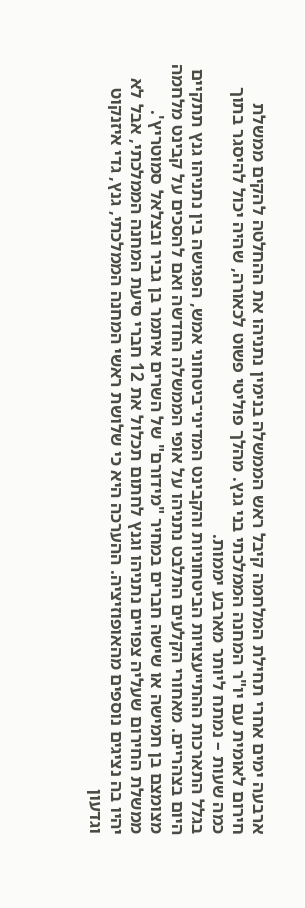ארבעה ימים אחרי תחילת המלחמה קיבל ראש הממשלה בנימין נתניהו את ההחלטה להקים ממשלת חירום לאומית עם יו"ר המחנה הממלכתי בני גנץ. מהלך פוליטי פשוט לכאורה, שהיה יכול להיסגר בתוך כמה שעות – נמתח ליותר מארבע יממות.
בגלל התארכות ההתייעצויות הביטחוניות והקבינט המדיני־ביטחוני אמש, הפגישה בין נתניהו גנץ תתקיים היום בצהריים. מאחורי הקלעים התלבט נתניהו על אופי הממשלה החדשה ואם להסכים על קבינט מלחמה מצומצם בן חמישה או שישה חברים במחיר "מידורם" של השרים איתמר בן גביר ובצלאל סמוטריץ'.
ממשלת החירום שעליה צפויים נתניהו וגנץ לחתום תכלול את 12 חברי סיעת המחנה הממלכתי, אבל לא יהיו בה נציגים נוספים מהאופוזיציה. ההערכה היא כי שלושת ראשי המחנה הממלכתי, גנץ, גדי איזנקוט וגדעון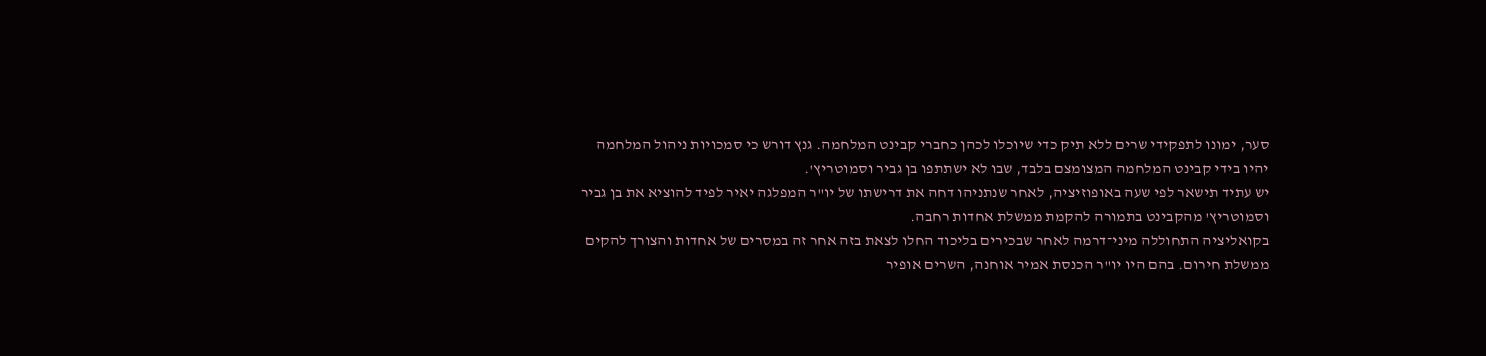סער, ימונו לתפקידי שרים ללא תיק כדי שיוכלו לכהן כחברי קבינט המלחמה. גנץ דורש כי סמכויות ניהול המלחמה יהיו בידי קבינט המלחמה המצומצם בלבד, שבו לא ישתתפו בן גביר וסמוטריץ'.
יש עתיד תישאר לפי שעה באופוזיציה, לאחר שנתניהו דחה את דרישתו של יו"ר המפלגה יאיר לפיד להוציא את בן גביר וסמוטריץ' מהקבינט בתמורה להקמת ממשלת אחדות רחבה.
בקואליציה התחוללה מיני־דרמה לאחר שבכירים בליכוד החלו לצאת בזה אחר זה במסרים של אחדות והצורך להקים ממשלת חירום. בהם היו יו"ר הכנסת אמיר אוחנה, השרים אופיר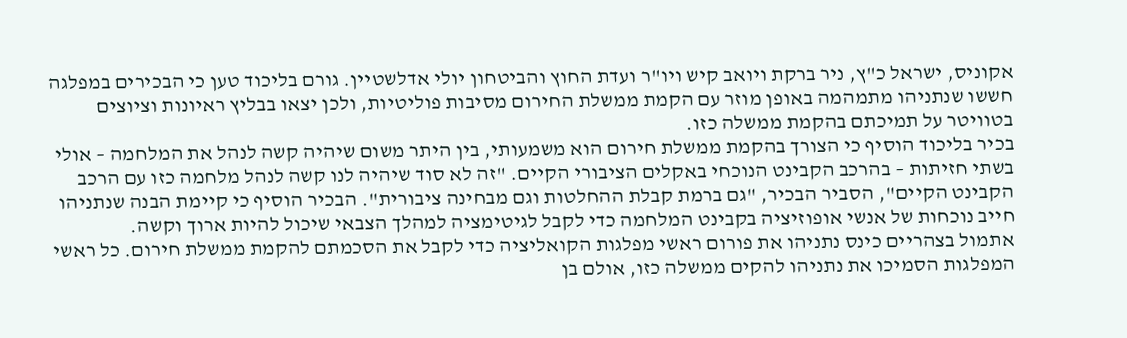אקוניס, ישראל כ"ץ, ניר ברקת ויואב קיש ויו"ר ועדת החוץ והביטחון יולי אדלשטיין. גורם בליכוד טען כי הבכירים במפלגה חששו שנתניהו מתמהמה באופן מוזר עם הקמת ממשלת החירום מסיבות פוליטיות, ולכן יצאו בבליץ ראיונות וציוצים בטוויטר על תמיכתם בהקמת ממשלה כזו.
בכיר בליכוד הוסיף כי הצורך בהקמת ממשלת חירום הוא משמעותי, בין היתר משום שיהיה קשה לנהל את המלחמה – אולי בשתי חזיתות – בהרכב הקבינט הנוכחי באקלים הציבורי הקיים. "זה לא סוד שיהיה לנו קשה לנהל מלחמה כזו עם הרכב הקבינט הקיים", הסביר הבכיר, "גם ברמת קבלת ההחלטות וגם מבחינה ציבורית". הבכיר הוסיף כי קיימת הבנה שנתניהו חייב נוכחות של אנשי אופוזיציה בקבינט המלחמה כדי לקבל לגיטימציה למהלך הצבאי שיכול להיות ארוך וקשה.
אתמול בצהריים כינס נתניהו את פורום ראשי מפלגות הקואליציה כדי לקבל את הסכמתם להקמת ממשלת חירום. כל ראשי המפלגות הסמיכו את נתניהו להקים ממשלה כזו, אולם בן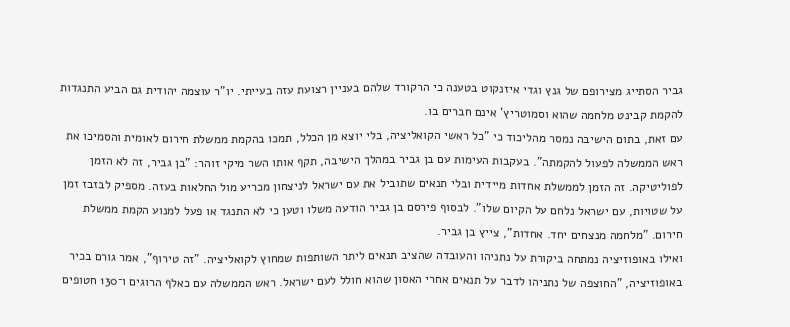גביר הסתייג מצירופם של גנץ וגדי איזנקוט בטענה כי הרקורד שלהם בעניין רצועת עזה בעייתי. יו"ר עוצמה יהודית גם הביע התנגדות להקמת קבינט מלחמה שהוא וסמוטריץ' אינם חברים בו.
עם זאת, בתום הישיבה נמסר מהליכוד כי "כל ראשי הקואליציה, בלי יוצא מן הכלל, תמכו בהקמת ממשלת חירום לאומית והסמיכו את ראש הממשלה לפעול להקמתה". בעקבות העימות עם בן גביר במהלך הישיבה, תקף אותו השר מיקי זוהר: "בן גביר, זה לא הזמן לפוליטיקה. זה הזמן לממשלת אחדות מיידית ובלי תנאים שתוביל את עם ישראל לניצחון מכריע מול החלאות בעזה. מספיק לבזבז זמן על שטויות, עם ישראל נלחם על הקיום שלו". לבסוף פירסם בן גביר הודעה משלו וטען כי לא התנגד או פעל למנוע הקמת ממשלת חירום. "מלחמה מנצחים יחד. אחדות", צייץ בן גביר.
ואילו באופוזיציה נמתחה ביקורת על נתניהו והעובדה שהציב תנאים ליתר השותפות שמחוץ לקואליציה. "זה טירוף", אמר גורם בכיר באופוזיציה, "החוצפה של נתניהו לדבר על תנאים אחרי האסון שהוא חולל לעם ישראל. ראש הממשלה עם כאלף הרוגים ו־130 חטופים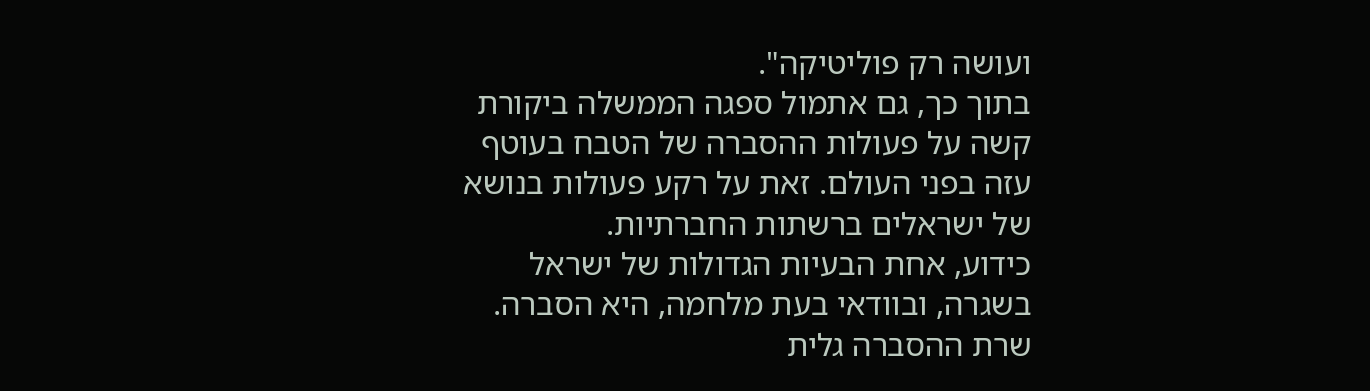ועושה רק פוליטיקה".
בתוך כך, גם אתמול ספגה הממשלה ביקורת קשה על פעולות ההסברה של הטבח בעוטף עזה בפני העולם. זאת על רקע פעולות בנושא של ישראלים ברשתות החברתיות.
כידוע, אחת הבעיות הגדולות של ישראל בשגרה, ובוודאי בעת מלחמה, היא הסברה. שרת ההסברה גלית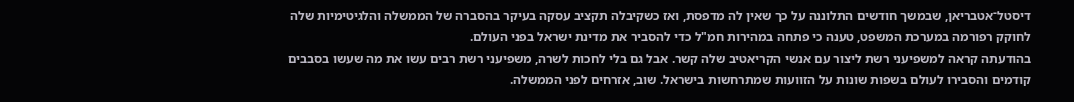דיסטל־אטבריאן, שבמשך חודשים התלוננה על כך שאין לה מדפסת, ואז כשקיבלה תקציב עסקה בעיקר בהסברה של הממשלה והלגיטימיות שלה לחוקק רפורמה במערכת המשפט, טענה כי פתחה במהירות חמ"ל כדי להסביר את מדינת ישראל בפני העולם.
בהודעתה קראה למשפיעני רשת ליצור עם אנשי הקריאטיב שלה קשר. אבל גם בלי לחכות לשרה, משפיעני רשת רבים עשו את מה שעשו בסבבים קודמים והסבירו לעולם בשפות שונות על הזוועות שמתרחשות בישראל. שוב, אזרחים לפני הממשלה.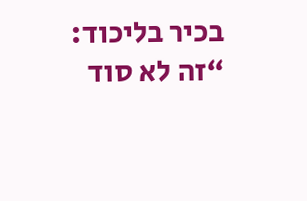בכיר בליכוד: “זה לא סוד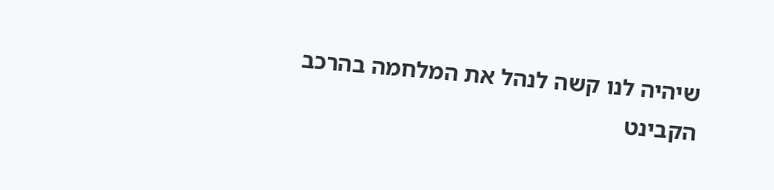שיהיה לנו קשה לנהל את המלחמה בהרכב הקבינט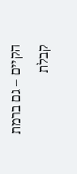הקיים – גם ברמת קבלת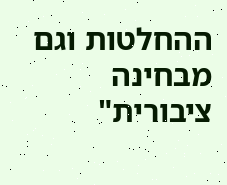ההחלטות וגם מבחינה ציבורית"